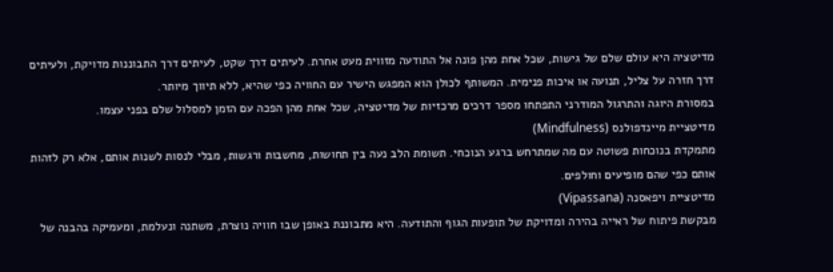מדיטציה היא עולם שלם של גישות, שכל אחת מהן פונה אל התודעה מזווית מעט אחרת. לעיתים דרך שקט, לעיתים דרך התבוננות מדויקת, ולעיתים דרך חזרה על צליל, תנועה או איכות פנימית. המשותף לכולן הוא המפגש הישיר עם החוויה כפי שהיא, ללא תיווך מיותר.
במסורת היוגה והתרגול המודרני התפתחו מספר דרכים מרכזיות של מדיטציה, שכל אחת מהן הפכה עם הזמן למסלול שלם בפני עצמו.
מדיטציית מיינדפולנס (Mindfulness)
מתמקדת בנוכחות פשוטה עם מה שמתרחש ברגע הנוכחי. תשומת הלב נעה בין תחושות, מחשבות ורגשות, מבלי לנסות לשנות אותם, אלא רק לזהות אותם כפי שהם מופיעים וחולפים.
מדיטציית ויפאסנה (Vipassana)
מבקשת פיתוח של ראייה בהירה ומדויקת של תופעות הגוף והתודעה. היא מתבוננת באופן שבו חוויה נוצרת, משתנה ונעלמת, ומעמיקה בהבנה של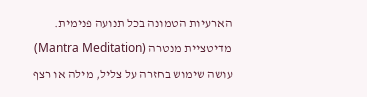הארעיות הטמונה בכל תנועה פנימית.
מדיטציית מנטרה (Mantra Meditation)
עושה שימוש בחזרה על צליל, מילה או רצף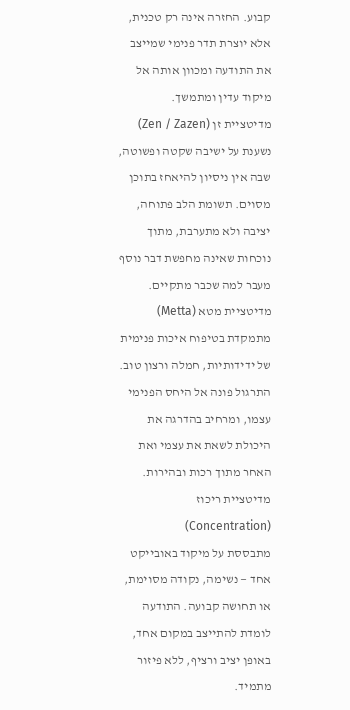קבוע. החזרה אינה רק טכנית, אלא יוצרת תדר פנימי שמייצב את התודעה ומכוון אותה אל מיקוד עדין ומתמשך.
מדיטציית זן (Zen / Zazen)
נשענת על ישיבה שקטה ופשוטה, שבה אין ניסיון להיאחז בתוכן מסוים. תשומת הלב פתוחה, יציבה ולא מתערבת, מתוך נוכחות שאינה מחפשת דבר נוסף מעבר למה שכבר מתקיים.
מדיטציית מטא (Metta)
מתמקדת בטיפוח איכות פנימית של ידידותיות, חמלה ורצון טוב. התרגול פונה אל היחס הפנימי עצמו, ומרחיב בהדרגה את היכולת לשאת את עצמי ואת האחר מתוך רכות ובהירות.
מדיטציית ריכוז (Concentration)
מתבססת על מיקוד באובייקט אחד — נשימה, נקודה מסוימת, או תחושה קבועה. התודעה לומדת להתייצב במקום אחד, באופן יציב ורציף, ללא פיזור מתמיד.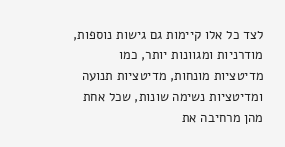לצד כל אלו קיימות גם גישות נוספות, מודרניות ומגוונות יותר, כמו מדיטציות מונחות, מדיטציות תנועה ומדיטציות נשימה שונות, שכל אחת מהן מרחיבה את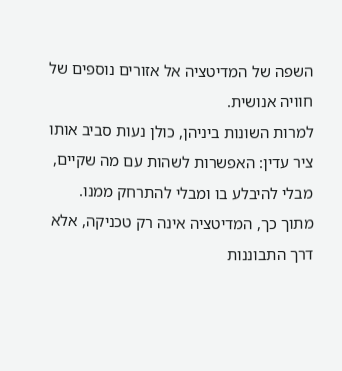השפה של המדיטציה אל אזורים נוספים של חוויה אנושית.
למרות השונות ביניהן, כולן נעות סביב אותו ציר עדין: האפשרות לשהות עם מה שקיים, מבלי להיבלע בו ומבלי להתרחק ממנו. מתוך כך, המדיטציה אינה רק טכניקה, אלא דרך התבוננות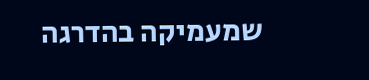שמעמיקה בהדרגה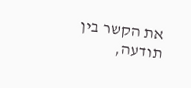את הקשר בין תודעה,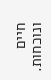חיים ונוכחות.